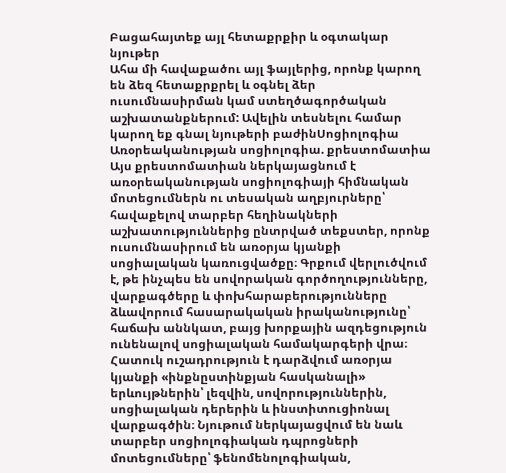Բացահայտեք այլ հետաքրքիր և օգտակար նյութեր
Ահա մի հավաքածու այլ ֆայլերից, որոնք կարող են ձեզ հետաքրքրել և օգնել ձեր ուսումնասիրման կամ ստեղծագործական աշխատանքներում: Ավելին տեսնելու համար կարող եք գնալ նյութերի բաժինՍոցիոլոգիա
Առօրեականության սոցիոլոգիա. քրեստոմատիա
Այս քրեստոմատիան ներկայացնում է առօրեականության սոցիոլոգիայի հիմնական մոտեցումներն ու տեսական աղբյուրները՝ հավաքելով տարբեր հեղինակների աշխատություններից ընտրված տեքստեր, որոնք ուսումնասիրում են առօրյա կյանքի սոցիալական կառուցվածքը։ Գրքում վերլուծվում է, թե ինչպես են սովորական գործողությունները, վարքագծերը և փոխհարաբերությունները ձևավորում հասարակական իրականությունը՝ հաճախ աննկատ, բայց խորքային ազդեցություն ունենալով սոցիալական համակարգերի վրա։ Հատուկ ուշադրություն է դարձվում առօրյա կյանքի «ինքնըստինքյան հասկանալի» երևույթներին՝ լեզվին, սովորություններին, սոցիալական դերերին և ինստիտուցիոնալ վարքագծին։ Նյութում ներկայացվում են նաև տարբեր սոցիոլոգիական դպրոցների մոտեցումները՝ ֆենոմենոլոգիական,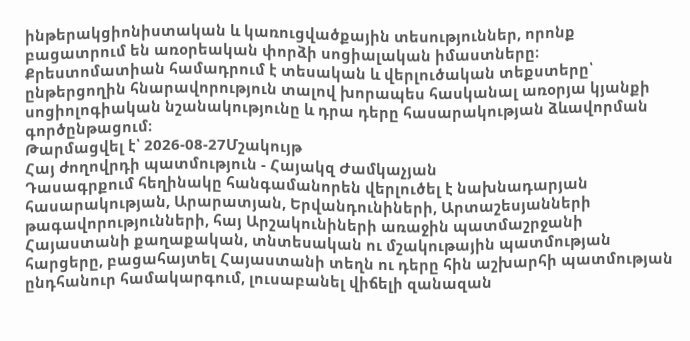ինթերակցիոնիստական և կառուցվածքային տեսություններ, որոնք բացատրում են առօրեական փորձի սոցիալական իմաստները։ Քրեստոմատիան համադրում է տեսական և վերլուծական տեքստերը՝ ընթերցողին հնարավորություն տալով խորապես հասկանալ առօրյա կյանքի սոցիոլոգիական նշանակությունը և դրա դերը հասարակության ձևավորման գործընթացում։
Թարմացվել է՝ 2026-08-27Մշակույթ
Հայ ժողովրդի պատմություն - Հայակզ Ժամկաչյան
Դասագրքում հեղինակը հանգամանորեն վերլուծել է նախնադարյան հասարակության, Արարատյան, Երվանդունիների, Արտաշեսյանների թագավորությունների, հայ Արշակունիների առաջին պատմաշրջանի Հայաստանի քաղաքական, տնտեսական ու մշակութային պատմության հարցերը, բացահայտել Հայաստանի տեղն ու դերը հին աշխարհի պատմության ընդհանուր համակարգում, լուսաբանել վիճելի զանազան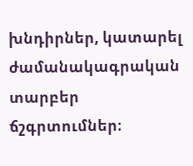խնդիրներ, կատարել ժամանակագրական տարբեր ճշգրտումներ։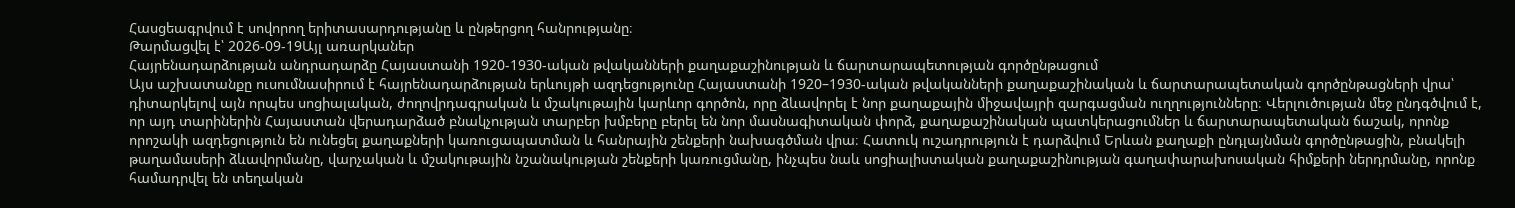Հասցեագրվում է սովորող երիտասարդությանը և ընթերցող հանրությանը։
Թարմացվել է՝ 2026-09-19Այլ առարկաներ
Հայրենադարձության անդրադարձը Հայաստանի 1920-1930-ական թվականների քաղաքաշինության և ճարտարապետության գործընթացում
Այս աշխատանքը ուսումնասիրում է հայրենադարձության երևույթի ազդեցությունը Հայաստանի 1920–1930-ական թվականների քաղաքաշինական և ճարտարապետական գործընթացների վրա՝ դիտարկելով այն որպես սոցիալական, ժողովրդագրական և մշակութային կարևոր գործոն, որը ձևավորել է նոր քաղաքային միջավայրի զարգացման ուղղությունները։ Վերլուծության մեջ ընդգծվում է, որ այդ տարիներին Հայաստան վերադարձած բնակչության տարբեր խմբերը բերել են նոր մասնագիտական փորձ, քաղաքաշինական պատկերացումներ և ճարտարապետական ճաշակ, որոնք որոշակի ազդեցություն են ունեցել քաղաքների կառուցապատման և հանրային շենքերի նախագծման վրա։ Հատուկ ուշադրություն է դարձվում Երևան քաղաքի ընդլայնման գործընթացին, բնակելի թաղամասերի ձևավորմանը, վարչական և մշակութային նշանակության շենքերի կառուցմանը, ինչպես նաև սոցիալիստական քաղաքաշինության գաղափարախոսական հիմքերի ներդրմանը, որոնք համադրվել են տեղական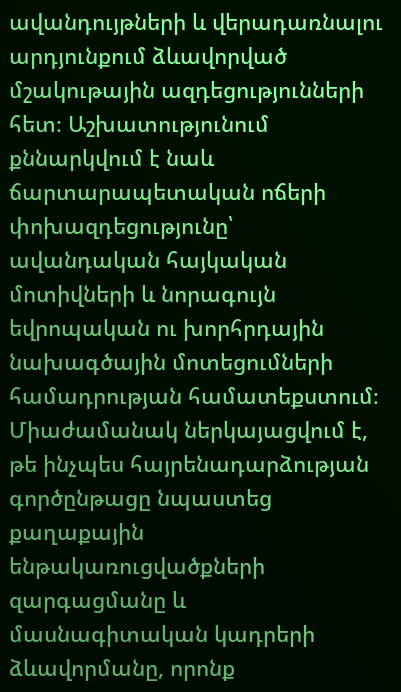ավանդույթների և վերադառնալու արդյունքում ձևավորված մշակութային ազդեցությունների հետ։ Աշխատությունում քննարկվում է նաև ճարտարապետական ոճերի փոխազդեցությունը՝ ավանդական հայկական մոտիվների և նորագույն եվրոպական ու խորհրդային նախագծային մոտեցումների համադրության համատեքստում։ Միաժամանակ ներկայացվում է, թե ինչպես հայրենադարձության գործընթացը նպաստեց քաղաքային ենթակառուցվածքների զարգացմանը և մասնագիտական կադրերի ձևավորմանը, որոնք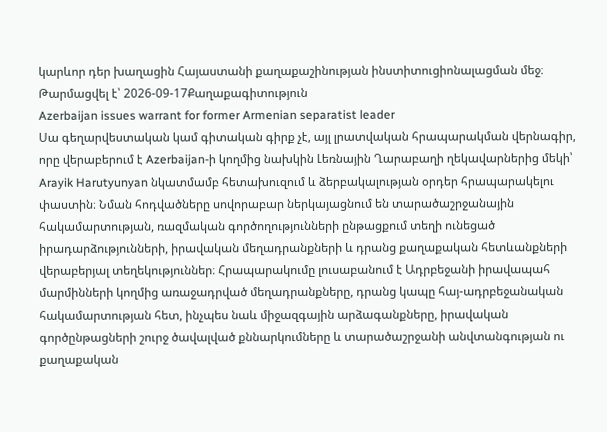կարևոր դեր խաղացին Հայաստանի քաղաքաշինության ինստիտուցիոնալացման մեջ։
Թարմացվել է՝ 2026-09-17Քաղաքագիտություն
Azerbaijan issues warrant for former Armenian separatist leader
Սա գեղարվեստական կամ գիտական գիրք չէ, այլ լրատվական հրապարակման վերնագիր, որը վերաբերում է Azerbaijan-ի կողմից նախկին Լեռնային Ղարաբաղի ղեկավարներից մեկի՝ Arayik Harutyunyan նկատմամբ հետախուզում և ձերբակալության օրդեր հրապարակելու փաստին։ Նման հոդվածները սովորաբար ներկայացնում են տարածաշրջանային հակամարտության, ռազմական գործողությունների ընթացքում տեղի ունեցած իրադարձությունների, իրավական մեղադրանքների և դրանց քաղաքական հետևանքների վերաբերյալ տեղեկություններ։ Հրապարակումը լուսաբանում է Ադրբեջանի իրավապահ մարմինների կողմից առաջադրված մեղադրանքները, դրանց կապը հայ-ադրբեջանական հակամարտության հետ, ինչպես նաև միջազգային արձագանքները, իրավական գործընթացների շուրջ ծավալված քննարկումները և տարածաշրջանի անվտանգության ու քաղաքական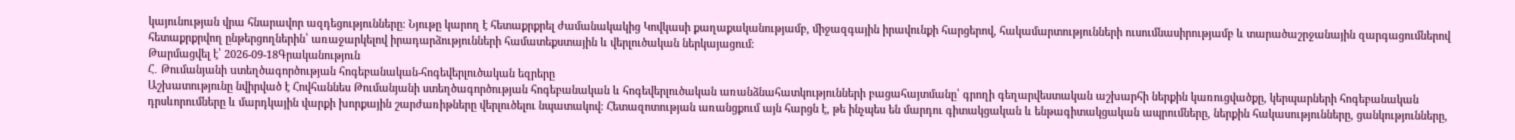կայունության վրա հնարավոր ազդեցությունները։ Նյութը կարող է հետաքրքրել ժամանակակից Կովկասի քաղաքականությամբ, միջազգային իրավունքի հարցերով, հակամարտությունների ուսումնասիրությամբ և տարածաշրջանային զարգացումներով հետաքրքրվող ընթերցողներին՝ առաջարկելով իրադարձությունների համատեքստային և վերլուծական ներկայացում։
Թարմացվել է՝ 2026-09-18Գրականություն
Հ․ Թումանյանի uտեղծագործության հոգեբանական-հոգեվերլուծական եզրերը
Աշխատությունը նվիրված է Հովհաննես Թումանյանի ստեղծագործության հոգեբանական և հոգեվերլուծական առանձնահատկությունների բացահայտմանը՝ գրողի գեղարվեստական աշխարհի ներքին կառուցվածքը, կերպարների հոգեբանական դրսևորումները և մարդկային վարքի խորքային շարժառիթները վերլուծելու նպատակով։ Հետազոտության առանցքում այն հարցն է, թե ինչպես են մարդու գիտակցական և ենթագիտակցական ապրումները, ներքին հակասությունները, ցանկությունները,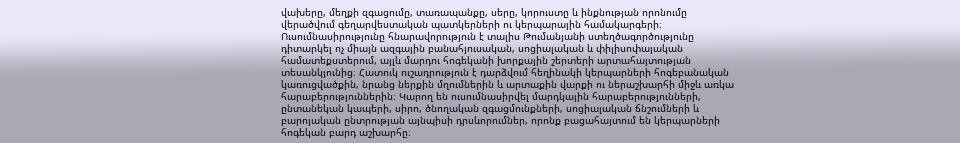վախերը, մեղքի զգացումը, տառապանքը, սերը, կորուստը և ինքնության որոնումը վերածվում գեղարվեստական պատկերների ու կերպարային համակարգերի։ Ուսումնասիրությունը հնարավորություն է տալիս Թումանյանի ստեղծագործությունը դիտարկել ոչ միայն ազգային բանահյուսական, սոցիալական և փիլիսոփայական համատեքստերում, այլև մարդու հոգեկանի խորքային շերտերի արտահայտության տեսանկյունից։ Հատուկ ուշադրություն է դարձվում հեղինակի կերպարների հոգեբանական կառուցվածքին, նրանց ներքին մղումներին և արտաքին վարքի ու ներաշխարհի միջև առկա հարաբերություններին։ Կարող են ուսումնասիրվել մարդկային հարաբերությունների, ընտանեկան կապերի, սիրո, ծնողական զգացմունքների, սոցիալական ճնշումների և բարոյական ընտրության այնպիսի դրսևորումներ, որոնք բացահայտում են կերպարների հոգեկան բարդ աշխարհը։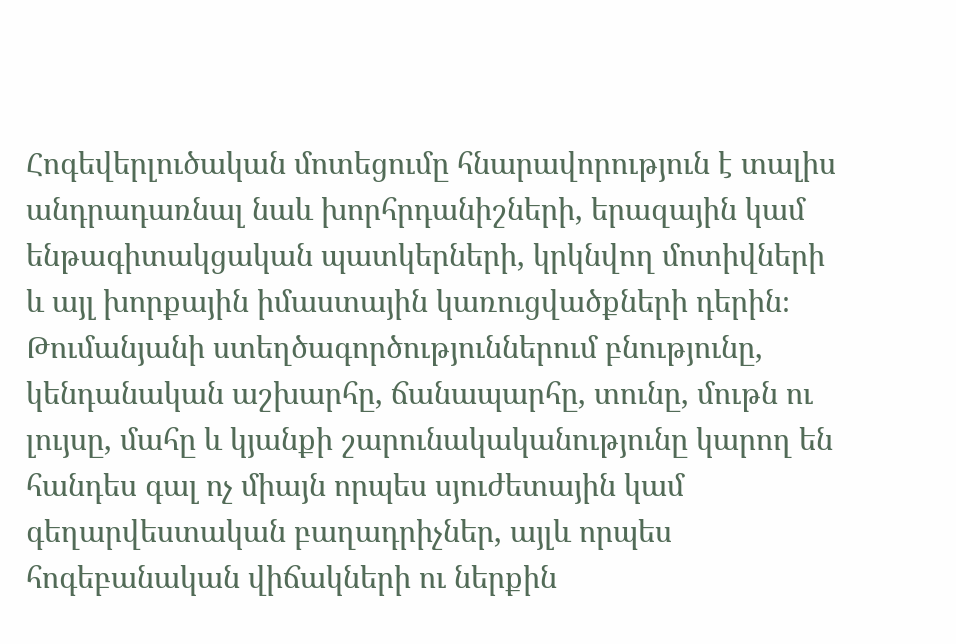Հոգեվերլուծական մոտեցումը հնարավորություն է տալիս անդրադառնալ նաև խորհրդանիշների, երազային կամ ենթագիտակցական պատկերների, կրկնվող մոտիվների և այլ խորքային իմաստային կառուցվածքների դերին։ Թումանյանի ստեղծագործություններում բնությունը, կենդանական աշխարհը, ճանապարհը, տունը, մութն ու լույսը, մահը և կյանքի շարունակականությունը կարող են հանդես գալ ոչ միայն որպես սյուժետային կամ գեղարվեստական բաղադրիչներ, այլև որպես հոգեբանական վիճակների ու ներքին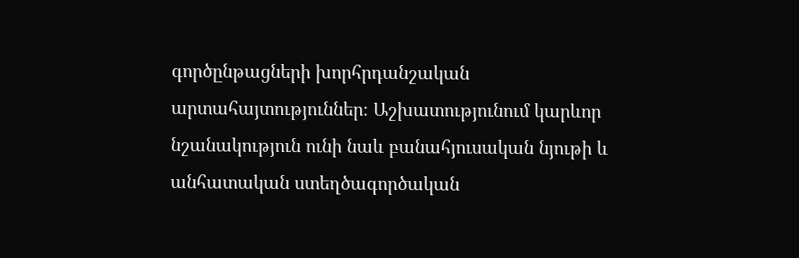գործընթացների խորհրդանշական արտահայտություններ։ Աշխատությունում կարևոր նշանակություն ունի նաև բանահյուսական նյութի և անհատական ստեղծագործական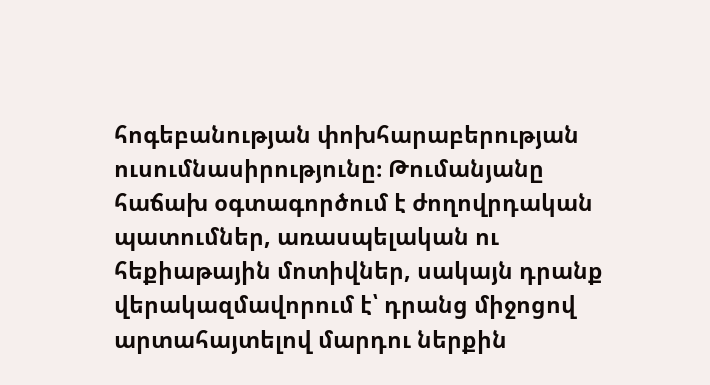հոգեբանության փոխհարաբերության ուսումնասիրությունը։ Թումանյանը հաճախ օգտագործում է ժողովրդական պատումներ, առասպելական ու հեքիաթային մոտիվներ, սակայն դրանք վերակազմավորում է՝ դրանց միջոցով արտահայտելով մարդու ներքին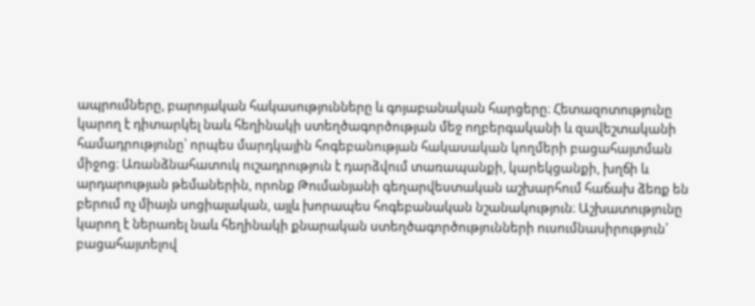ապրումները, բարոյական հակասությունները և գոյաբանական հարցերը։ Հետազոտությունը կարող է դիտարկել նաև հեղինակի ստեղծագործության մեջ ողբերգականի և զավեշտականի համադրությունը՝ որպես մարդկային հոգեբանության հակասական կողմերի բացահայտման միջոց։ Առանձնահատուկ ուշադրություն է դարձվում տառապանքի, կարեկցանքի, խղճի և արդարության թեմաներին, որոնք Թումանյանի գեղարվեստական աշխարհում հաճախ ձեռք են բերում ոչ միայն սոցիալական, այլև խորապես հոգեբանական նշանակություն։ Աշխատությունը կարող է ներառել նաև հեղինակի քնարական ստեղծագործությունների ուսումնասիրություն՝ բացահայտելով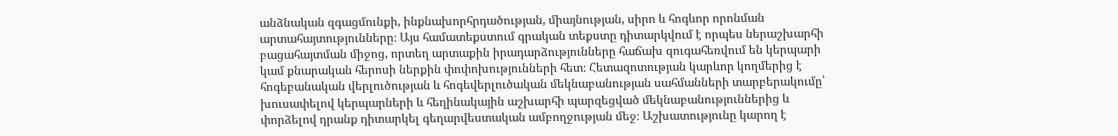անձնական զգացմունքի, ինքնախորհրդածության, միայնության, սիրո և հոգևոր որոնման արտահայտությունները։ Այս համատեքստում գրական տեքստը դիտարկվում է որպես ներաշխարհի բացահայտման միջոց, որտեղ արտաքին իրադարձությունները հաճախ զուգահեռվում են կերպարի կամ քնարական հերոսի ներքին փոփոխությունների հետ։ Հետազոտության կարևոր կողմերից է հոգեբանական վերլուծության և հոգեվերլուծական մեկնաբանության սահմանների տարբերակումը՝ խուսափելով կերպարների և հեղինակային աշխարհի պարզեցված մեկնաբանություններից և փորձելով դրանք դիտարկել գեղարվեստական ամբողջության մեջ։ Աշխատությունը կարող է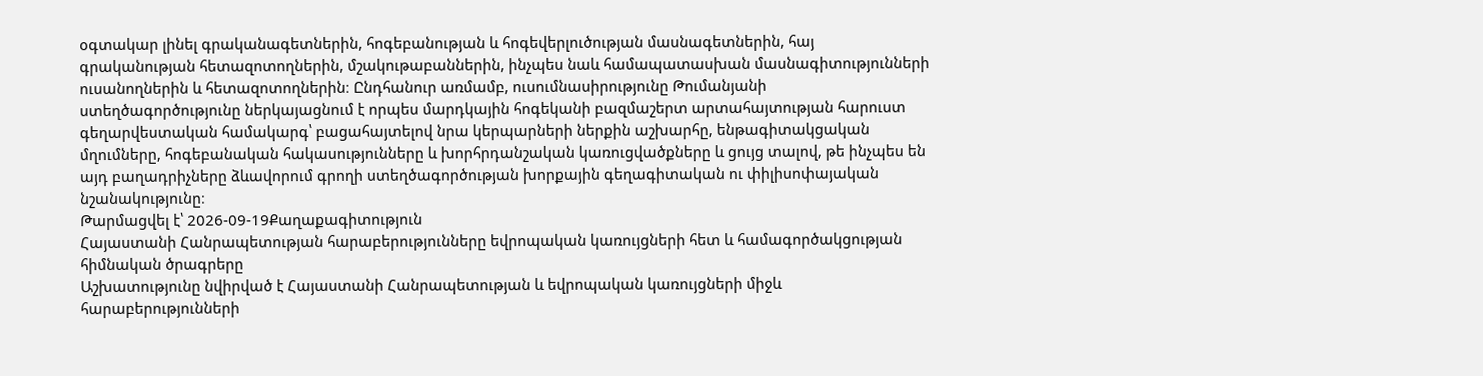օգտակար լինել գրականագետներին, հոգեբանության և հոգեվերլուծության մասնագետներին, հայ գրականության հետազոտողներին, մշակութաբաններին, ինչպես նաև համապատասխան մասնագիտությունների ուսանողներին և հետազոտողներին։ Ընդհանուր առմամբ, ուսումնասիրությունը Թումանյանի ստեղծագործությունը ներկայացնում է որպես մարդկային հոգեկանի բազմաշերտ արտահայտության հարուստ գեղարվեստական համակարգ՝ բացահայտելով նրա կերպարների ներքին աշխարհը, ենթագիտակցական մղումները, հոգեբանական հակասությունները և խորհրդանշական կառուցվածքները և ցույց տալով, թե ինչպես են այդ բաղադրիչները ձևավորում գրողի ստեղծագործության խորքային գեղագիտական ու փիլիսոփայական նշանակությունը։
Թարմացվել է՝ 2026-09-19Քաղաքագիտություն
Հայաստանի Հանրապետության հարաբերությունները եվրոպական կառույցների հետ և համագործակցության հիմնական ծրագրերը
Աշխատությունը նվիրված է Հայաստանի Հանրապետության և եվրոպական կառույցների միջև հարաբերությունների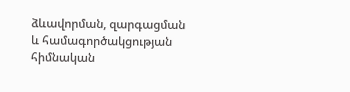ձևավորման, զարգացման և համագործակցության հիմնական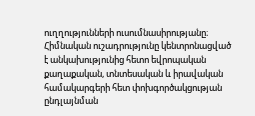ուղղությունների ուսումնասիրությանը։ Հիմնական ուշադրությունը կենտրոնացված է անկախությունից հետո եվրոպական քաղաքական, տնտեսական և իրավական համակարգերի հետ փոխգործակցության ընդլայնման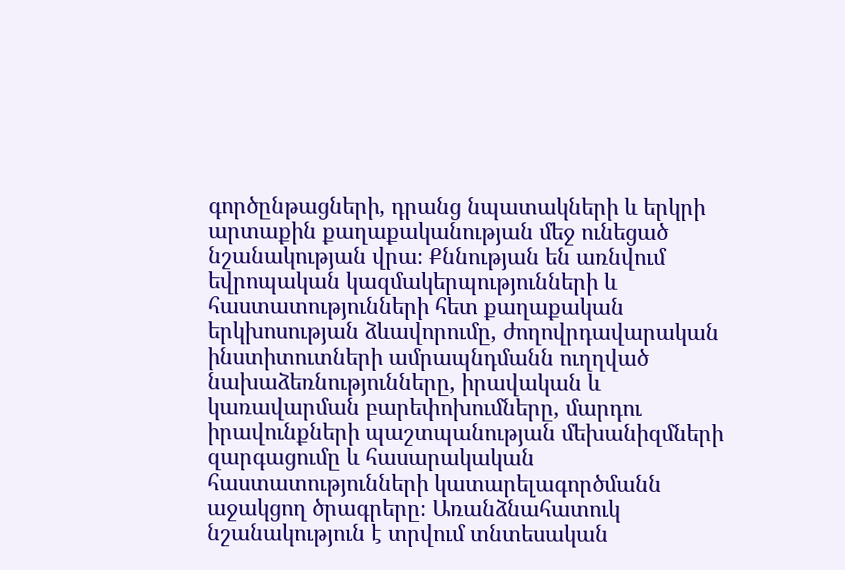գործընթացների, դրանց նպատակների և երկրի արտաքին քաղաքականության մեջ ունեցած նշանակության վրա։ Քննության են առնվում եվրոպական կազմակերպությունների և հաստատությունների հետ քաղաքական երկխոսության ձևավորումը, ժողովրդավարական ինստիտուտների ամրապնդմանն ուղղված նախաձեռնությունները, իրավական և կառավարման բարեփոխումները, մարդու իրավունքների պաշտպանության մեխանիզմների զարգացումը և հասարակական հաստատությունների կատարելագործմանն աջակցող ծրագրերը։ Առանձնահատուկ նշանակություն է տրվում տնտեսական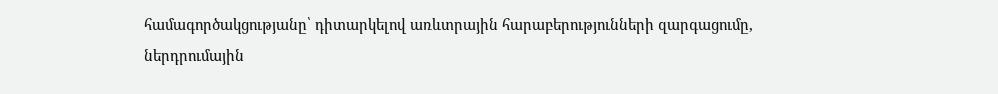համագործակցությանը՝ դիտարկելով առևտրային հարաբերությունների զարգացումը, ներդրումային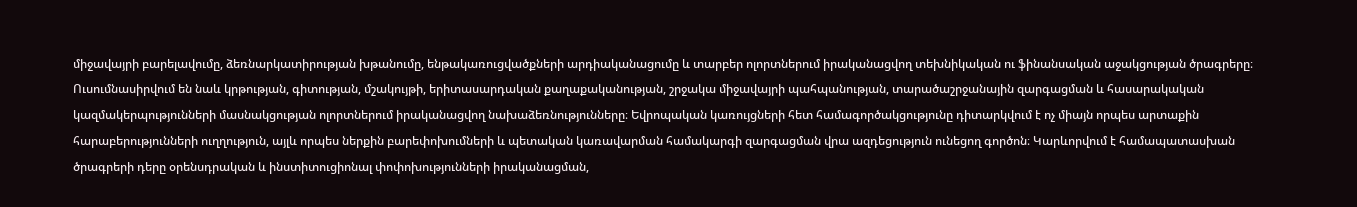միջավայրի բարելավումը, ձեռնարկատիրության խթանումը, ենթակառուցվածքների արդիականացումը և տարբեր ոլորտներում իրականացվող տեխնիկական ու ֆինանսական աջակցության ծրագրերը։ Ուսումնասիրվում են նաև կրթության, գիտության, մշակույթի, երիտասարդական քաղաքականության, շրջակա միջավայրի պահպանության, տարածաշրջանային զարգացման և հասարակական կազմակերպությունների մասնակցության ոլորտներում իրականացվող նախաձեռնությունները։ Եվրոպական կառույցների հետ համագործակցությունը դիտարկվում է ոչ միայն որպես արտաքին հարաբերությունների ուղղություն, այլև որպես ներքին բարեփոխումների և պետական կառավարման համակարգի զարգացման վրա ազդեցություն ունեցող գործոն։ Կարևորվում է համապատասխան ծրագրերի դերը օրենսդրական և ինստիտուցիոնալ փոփոխությունների իրականացման,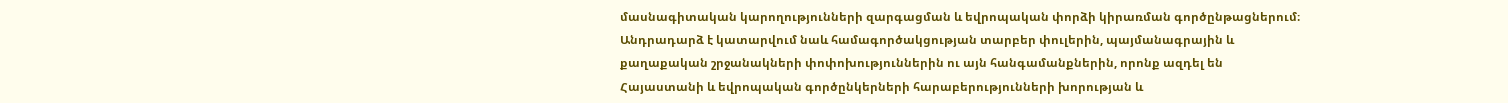մասնագիտական կարողությունների զարգացման և եվրոպական փորձի կիրառման գործընթացներում։ Անդրադարձ է կատարվում նաև համագործակցության տարբեր փուլերին, պայմանագրային և քաղաքական շրջանակների փոփոխություններին ու այն հանգամանքներին, որոնք ազդել են Հայաստանի և եվրոպական գործընկերների հարաբերությունների խորության և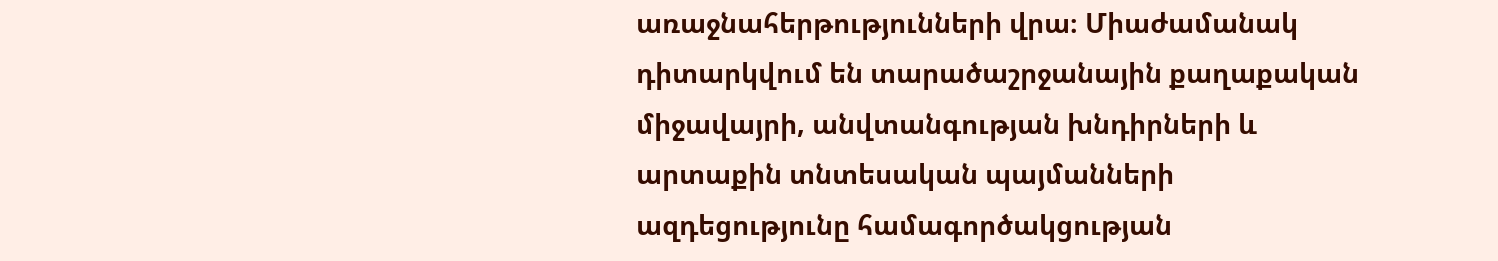առաջնահերթությունների վրա։ Միաժամանակ դիտարկվում են տարածաշրջանային քաղաքական միջավայրի, անվտանգության խնդիրների և արտաքին տնտեսական պայմանների ազդեցությունը համագործակցության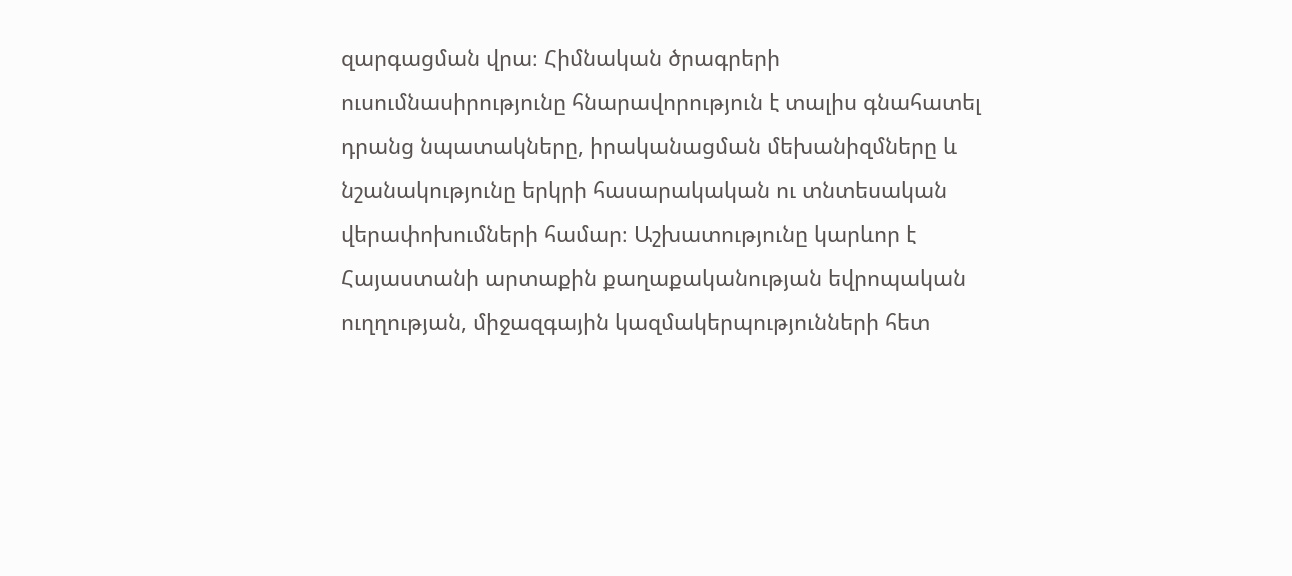զարգացման վրա։ Հիմնական ծրագրերի ուսումնասիրությունը հնարավորություն է տալիս գնահատել դրանց նպատակները, իրականացման մեխանիզմները և նշանակությունը երկրի հասարակական ու տնտեսական վերափոխումների համար։ Աշխատությունը կարևոր է Հայաստանի արտաքին քաղաքականության եվրոպական ուղղության, միջազգային կազմակերպությունների հետ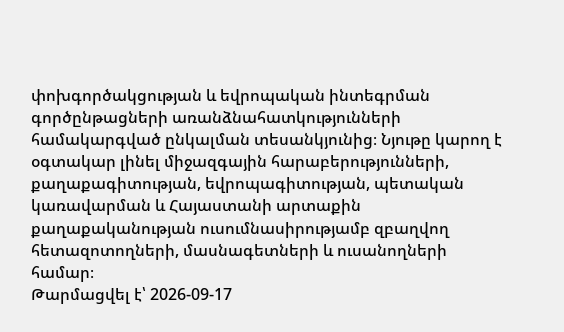փոխգործակցության և եվրոպական ինտեգրման գործընթացների առանձնահատկությունների համակարգված ընկալման տեսանկյունից։ Նյութը կարող է օգտակար լինել միջազգային հարաբերությունների, քաղաքագիտության, եվրոպագիտության, պետական կառավարման և Հայաստանի արտաքին քաղաքականության ուսումնասիրությամբ զբաղվող հետազոտողների, մասնագետների և ուսանողների համար։
Թարմացվել է՝ 2026-09-17